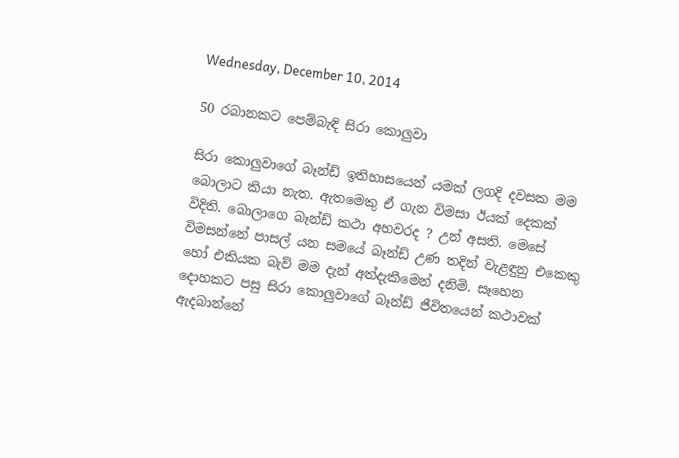Wednesday, December 10, 2014

50 රබානකට පෙම්බැඳි සිරා කොලුවා

සිරා කොලුවාගේ බෑන්ඩ් ඉතිහාසයෙන් යමක් ලගදි දවසක මම බොලාට කියා නැත. ඇතමෙකු ඒ ගැන විමසා ඊයක් දෙකක් විදිති. බොලාගෙ බෑන්ඩ් කථා අහවරද ? උන් අසති. මෙසේ විමසන්නේ පාසල් යන සමයේ බෑන්ඩ් උණ තදින් වැළඳුනු එකෙකු හෝ එකියක බැව් මම දැන් අත්දැකීමෙන් දනිමි. සෑහෙන දොහකට පසු සිරා කොලුවාගේ බෑන්ඩ් ජීවිතයෙන් කථාවක් ඇදබාන්නේ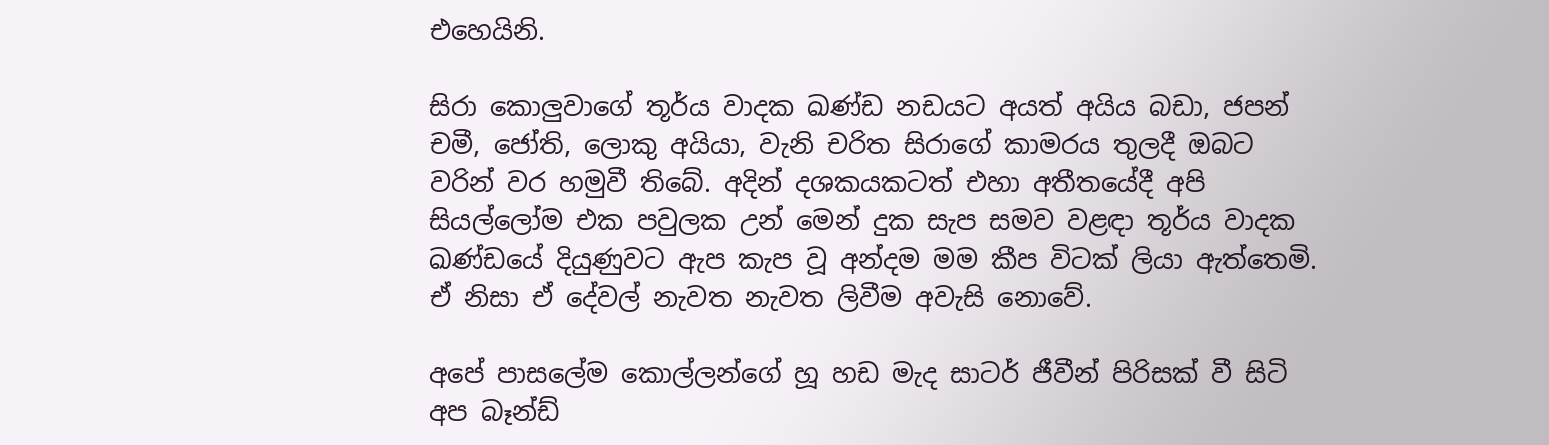එහෙයිනි.

සිරා කොලුවාගේ තූර්ය වාදක ඛණ්ඩ නඩයට අයත් අයිය බඩා, ජපන් චමී, ජෝති, ලොකු අයියා, වැනි චරිත සිරාගේ කාමරය තුලදී ඔබට වරින් වර හමුවී තිබේ. අදින් දශකයකටත් එහා අතීතයේදී අපි සියල්ලෝම එක පවුලක උන් මෙන් දුක සැප සමව වළඳා තූර්ය වාදක ඛණ්ඩයේ දියුණුවට ඇප කැප වූ අන්දම මම කීප විටක් ලියා ඇත්තෙමි. ඒ නිසා ඒ දේවල් නැවත නැවත ලිවීම අවැසි නොවේ.

අපේ පාසලේම කොල්ලන්ගේ හූ හඩ මැද සාටර් ජීවීන් පිරිසක් වී සිටි අප බෑන්ඩ්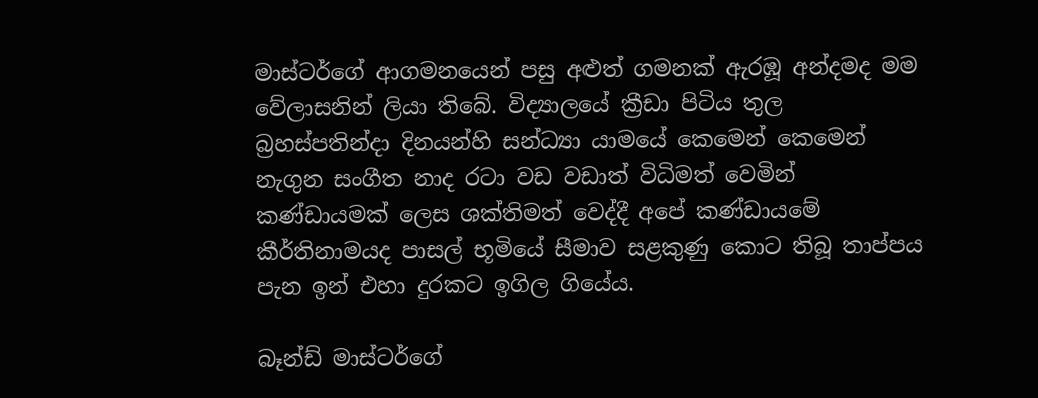මාස්ටර්ගේ ආගමනයෙන් පසු අළුත් ගමනක් ඇරඹූ අන්දමද මම වේලාසනින් ලියා තිබේ. විද්‍යාලයේ ක්‍රීඩා පිටිය තුල බ්‍රහස්පතින්දා දිනයන්හි සන්ධ්‍යා යාමයේ කෙමෙන් කෙමෙන් නැගුන සංගීත නාද රටා වඩ වඩාත් විධිමත් වෙමින් කණ්ඩායමක් ලෙස ශක්තිමත් වෙද්දී අපේ කණ්ඩායමේ කීර්තිනාමයද පාසල් භූමියේ සීමාව සළකුණු කොට තිබූ තාප්පය පැන ඉන් එහා දුරකට ඉගිල ගියේය.

බෑන්ඩ් මාස්ටර්ගේ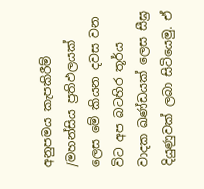අනුපමය කැපකිරීම්  /මහන්සිය ප්‍රතිඵලයක් ලෙස මේ කියන දවස වන විට අප බටහිර තූර්ය වාදක ඛණ්ඩයක් ලෙස සීඝ්‍ර දියුණුවක් ලබා සිටියෙමු. ඒ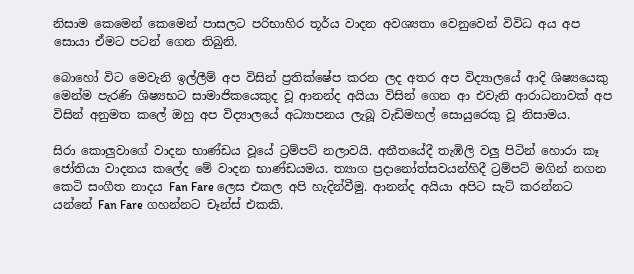නිසාම කෙමෙන් කෙමෙන් පාසලට පරිභාහිර තූර්ය වාදන අවශ්‍යතා වෙනුවෙන් විවිධ අය අප සොයා ඒමට පටන් ගෙන තිබුනි.

බොහෝ විට මෙවැනි ඉල්ලීම් අප විසින් ප්‍රතික්ෂේප කරන ලද අතර අප විද්‍යාලයේ ආදි ශිෂ්‍යයෙකු මෙන්ම පැරණි ශිෂ්‍යභට සාමාජිකයෙකුද වූ ආනන්ද අයියා විසින් ගෙන ආ එවැනි ආරාධනාවක් අප විසින් අනුමත කලේ ඔහු අප විද්‍යාලයේ අධ්‍යාපනය ලැබූ වැඩිමහල් සොයුරෙකු වූ නිසාමය.

සිරා කොලුවාගේ වාදන භාණ්ඩය වූයේ ට්‍රම්පට් නලාවයි. අතීතයේදී තැඹිලි වලු පිටින් හොරා කෑ ජෝතියා වාදනය කලේද මේ වාදන භාණ්ඩයමය. ත්‍යාග ප්‍රදානෝත්සවයන්හිදී ට්‍රම්පට් මගින් නගන කෙටි සංගීත නාදය Fan Fare ලෙස එකල අපි හැදින්වීමු. ආනන්ද අයියා අපිට සැට් කරන්නට යන්නේ Fan Fare ගහන්නට චෑන්ස් එකකි.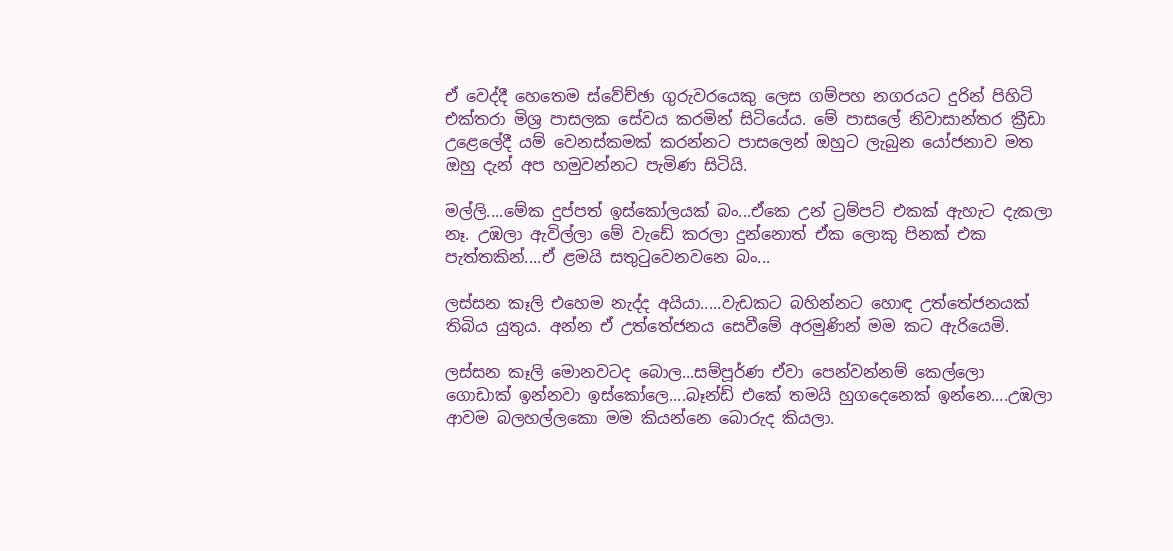ඒ වෙද්දී හෙතෙම ස්වේච්ඡා ගුරුවරයෙකු ලෙස ගම්පහ නගරයට දුරින් පිහිටි එක්තරා මිශ්‍ර පාසලක සේවය කරමින් සිටියේය. මේ පාසලේ නිවාසාන්තර ක්‍රීඩා උළෙලේදී යම් වෙනස්කමක් කරන්නට පාසලෙන් ඔහුට ලැබුන යෝජනාව මත ඔහු දැන් අප හමුවන්නට පැමිණ සිටියි.

මල්ලි....මේක දුප්පත් ඉස්කෝලයක් බං...ඒකෙ උන් ට්‍රම්පට් එකක් ඇහැට දැකලා නෑ. උඹලා ඇවිල්ලා මේ වැඩේ කරලා දුන්නොත් ඒක ලොකු පිනක් එක පැත්තකින්....ඒ ළමයි සතුටුවෙනවනෙ බං...

ලස්සන කෑලි එහෙම නැද්ද අයියා.....වැඩකට බහින්නට හොඳ උත්තේජනයක් තිබිය යුතුය. අන්න ඒ උත්තේජනය සෙවීමේ අරමුණින් මම කට ඇරියෙමි.

ලස්සන කෑලි මොනවටද බොල...සම්පූර්ණ ඒවා පෙන්වන්නම් කෙල්ලො ගොඩාක් ඉන්නවා ඉස්කෝලෙ....බෑන්ඩ් එකේ තමයි හුගදෙනෙක් ඉන්නෙ....උඹලා ආවම බලහල්ලකො මම කියන්නෙ බොරුද කියලා.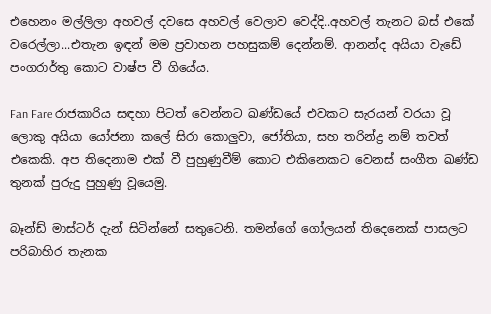එහෙනං මල්ලිලා අහවල් දවසෙ අහවල් වෙලාව වෙද්දි..අහවල් තැනට බස් එකේ වරෙල්ලා...එතැන ඉඳන් මම ප්‍රවාහන පහසුකම් දෙන්නම්. ආනන්ද අයියා වැඩේ පංගරාර්තු කොට වාෂ්ප වී ගියේය.

Fan Fare රාජකාරිය සඳහා පිටත් වෙන්නට ඛණ්ඩයේ එවකට සැරයන් වරයා වූ ලොකු අයියා යෝජනා කලේ සිරා කොලුවා, ජෝතියා, සහ තරින්ද්‍ර නම් තවත් එකෙකි. අප තිදෙනාම එක් වී පුහුණුවීම් කොට එකිනෙකට වෙනස් සංගීත ඛණ්ඩ තුනක් පුරුදු පුහුණු වූයෙමු.

බෑන්ඩ් මාස්ටර් දැන් සිටින්නේ සතුටෙනි. තමන්ගේ ගෝලයන් තිදෙනෙක් පාසලට පරිබාහිර තැනක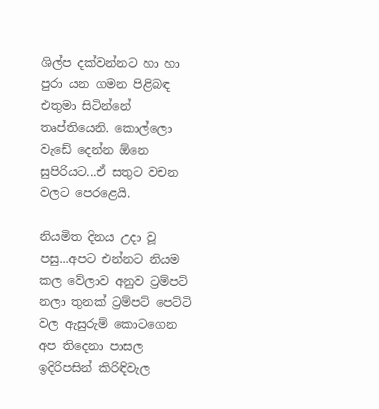ශිල්ප දක්වන්නට හා හා පුරා යන ගමන පිළිබඳ එතුමා සිටින්නේ තෘප්තියෙනි. කොල්ලො වැඩේ දෙන්න ඕනෙ සුපිරියට...ඒ සතුට වචන වලට පෙරළෙයි.

නියමිත දිනය උදා වූ පසු...අපට එන්නට නියම කල වේලාව අනුව ට්‍රම්පට් නලා තුනක් ට්‍රම්පට් පෙට්ටි වල ඇසුරුම් කොටගෙන අප තිදෙනා පාසල ඉදිරිපසින් කිරිඳිවැල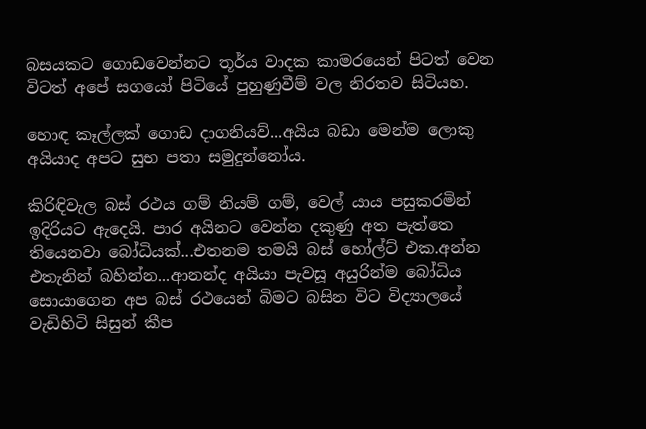බසයකට ගොඩවෙන්නට තූර්ය වාදක කාමරයෙන් පිටත් වෙන විටත් අපේ සගයෝ පිටියේ පුහුණුවීම් වල නිරතව සිටියහ.

හොඳ කෑල්ලක් ගොඩ දාගනියව්...අයිය බඩා මෙන්ම ලොකු අයියාද අපට සුභ පතා සමුදුන්නෝය.

කිරිඳිවැල බස් රථය ගම් නියම් ගම්, වෙල් යාය පසුකරමින් ඉදිරියට ඇදෙයි. පාර අයිනට වෙන්න දකුණු අත පැත්තෙ තියෙනවා බෝධියක්...එතනම තමයි බස් හෝල්ට් එක.අන්න එතැනින් බහින්න...ආනන්ද අයියා පැවසූ අයුරින්ම බෝධිය සොයාගෙන අප බස් රථයෙන් බිමට බසින විට විද්‍යාලයේ වැඩිහිටි සිසුන් කීප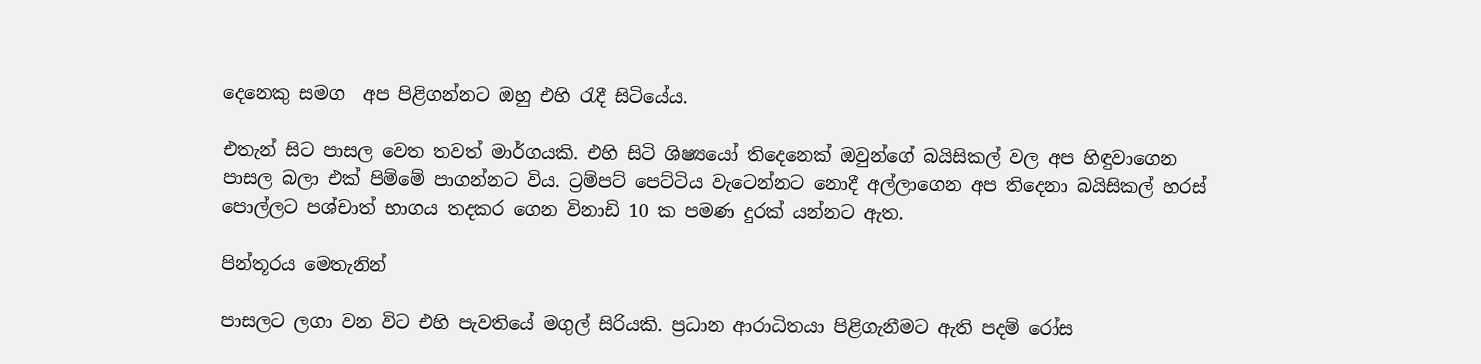දෙනෙකු සමග  අප පිළිගන්නට ඔහු එහි රැදී සිටියේය.

එතැන් සිට පාසල වෙත තවත් මාර්ගයකි. එහි සිටි ශිෂ්‍යයෝ තිදෙනෙක් ඔවුන්ගේ බයිසිකල් වල අප හිඳුවාගෙන පාසල බලා එක් පිම්මේ පාගන්නට විය. ට්‍රම්පට් පෙට්ටිය වැටෙන්නට නොදී අල්ලාගෙන අප තිදෙනා බයිසිකල් හරස් පොල්ලට පශ්චාත් භාගය තදකර ගෙන විනාඩි 10 ක පමණ දුරක් යන්නට ඇත.

පින්තූරය මෙතැනින්

පාසලට ලගා වන විට එහි පැවතියේ මගුල් සිරියකි. ප්‍රධාන ආරාධිතයා පිළිගැනීමට ඇති පදම් රෝස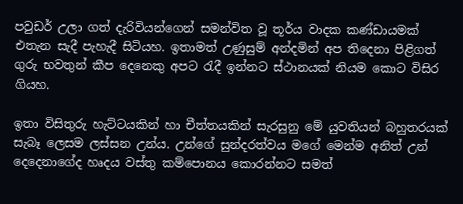පවුඩර් උලා ගත් දැරිවියන්ගෙන් සමන්විත වූ තූර්ය වාදක කණ්ඩායමක් එතැන සැදී පැහැදී සිටියහ. ඉතාමත් උණුසුම් අන්දමින් අප තිදෙනා පිළිගත් ගුරු භවතුන් කීප දෙනෙකු අපට රැදී ඉන්නට ස්ථානයක් නියම කොට විසිර ගියහ.

ඉතා විසිතුරු හැට්ටයකින් හා චීත්තයකින් සැරසුනු මේ යුවතියන් බහුතරයක් සැබෑ ලෙසම ලස්සන උන්ය. උන්ගේ සුන්දරත්වය මගේ මෙන්ම අනිත් උන් දෙදෙනාගේද හෘදය වස්තු කම්පොනය කොරන්නට සමත්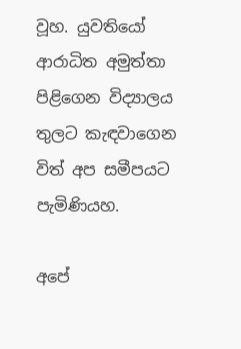වූහ. යුවතියෝ  ආරාධිත අමුත්තා පිළිගෙන විද්‍යාලය තුලට කැඳවාගෙන විත් අප සමීපයට පැමිණියහ.

අපේ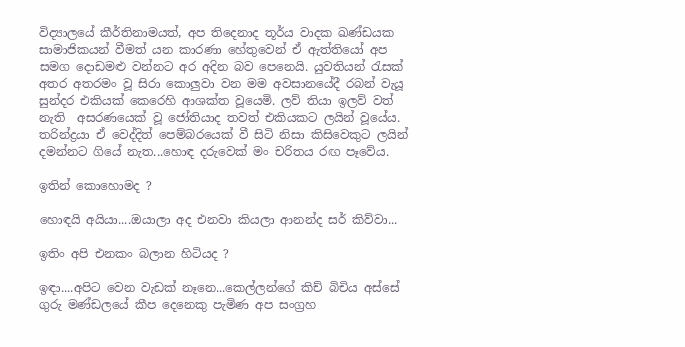විද්‍යාලයේ කීර්තිනාමයත්, අප තිදෙනාද තූර්ය වාදක ඛණ්ඩයක සාමාජිකයන් වීමත් යන කාරණා හේතුවෙන් ඒ ඇත්තියෝ අප සමග දොඩමළු වන්නට අර අදින බව පෙනෙයි. යුවතියන් රැසක් අතර අතරමං වූ සිරා කොලුවා වන මම අවසානයේදී රබන් වැයූ සුන්දර එකියක් කෙරෙහි ආශක්ත වූයෙමි. ලව් තියා ඉලව් වත් නැති  අසරණයෙක් වූ ජෝතියාද තවත් එකියකට ලයින් වූයේය. තරින්ද්‍රයා ඒ වෙද්දිත් පෙම්බරයෙක් වී සිටි නිසා කිසිවෙකුට ලයින් දමන්නට ගියේ නැත...හොඳ දරුවෙක් මං චරිතය රඟ පෑවේය.

ඉතින් කොහොමද ?

හොඳයි අයියා....ඔයාලා අද එනවා කියලා ආනන්ද සර් කිව්වා...

ඉතිං අපි එනකං බලාන හිටියද ?

ඉඳා....අපිට වෙන වැඩක් නෑනෙ...කෙල්ලන්ගේ කිච් බිචිය අස්සේ ගුරු මණ්ඩලයේ කීප දෙනෙකු පැමිණ අප සංග්‍රහ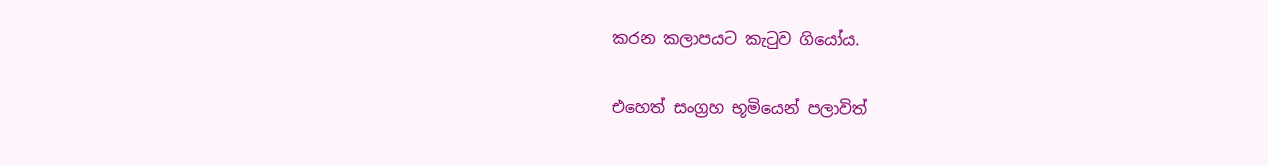කරන කලාපයට කැටුව ගියෝය.

එහෙත් සංග්‍රහ භූමියෙන් පලාවිත්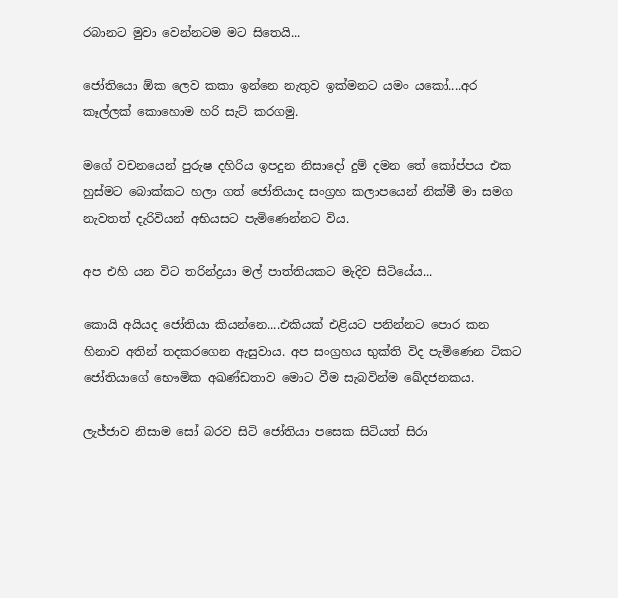රබානට මුවා වෙන්නටම මට සිතෙයි...

ජෝතියො ඕක ලෙව කකා ඉන්නෙ නැතුව ඉක්මනට යමං යකෝ....අර කෑල්ලක් කොහොම හරි සැට් කරගමු.

මගේ වචනයෙන් පුරුෂ දහිරිය ඉපදුන නිසාදෝ දුම් දමන තේ කෝප්පය එක හුස්මට බොක්කට හලා ගත් ජෝතියාද සංග්‍රහ කලාපයෙන් නික්මී මා සමග නැවතත් දැරිවියන් අභියසට පැමිණෙන්නට විය.

අප එහි යන විට තරින්ද්‍රයා මල් පාත්තියකට මැදිව සිටියේය...

කොයි අයියද ජෝතියා කියන්නෙ....එකියක් එළියට පනින්නට පොර කන හිනාව අතින් තදකරගෙන ඇසුවාය. අප සංග්‍රහය භුක්ති විද පැමිණෙන ටිකට ජෝතියාගේ භෞමික අඛණ්ඩතාව මොට වීම සැබවින්ම ඛේදජනකය.

ලැජ්ජාව නිසාම සෝ බරව සිටි ජෝතියා පසෙක සිටියත් සිරා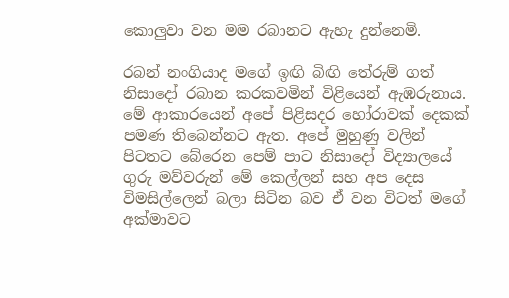කොලුවා වන මම රබානට ඇහැ දුන්නෙමි.

රබන් නංගියාද මගේ ඉඟි බිඟි තේරුම් ගත්  නිසාදෝ රබාන කරකවමින් විළියෙන් ඇඹරුනාය. මේ ආකාරයෙන් අපේ පිළිසදර හෝරාවක් දෙකක් පමණ තිබෙන්නට ඇත. අපේ මුහුණු වලින් පිටතට බේරෙන පෙම් පාට නිසාදෝ විද්‍යාලයේ ගුරු මව්වරුන් මේ කෙල්ලන් සහ අප දෙස විමසිල්ලෙන් බලා සිටින බව ඒ වන විටත් මගේ අක්මාවට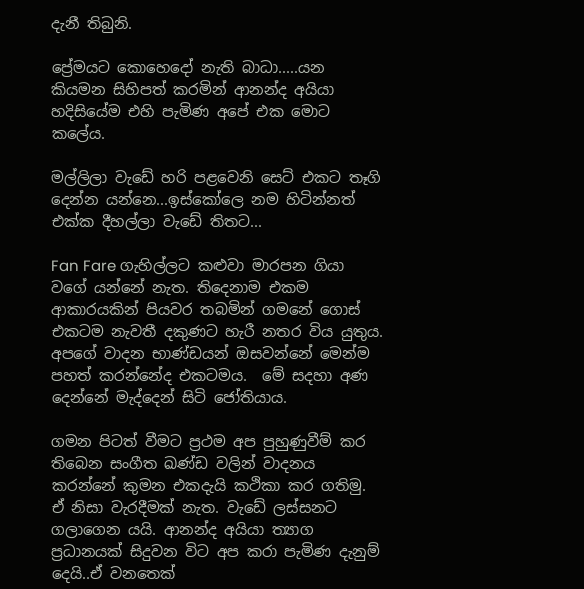දැනී තිබුනි.

ප්‍රේමයට කොහෙදෝ නැති බාධා.....යන කියමන සිහිපත් කරමින් ආනන්ද අයියා හදිසියේම එහි පැමිණ අපේ එක මොට කලේය.

මල්ලිලා වැඩේ හරි පළවෙනි සෙට් එකට තෑගි දෙන්න යන්නෙ...ඉස්කෝලෙ නම හිටින්නත් එක්ක දීහල්ලා වැඩේ තිතට...

Fan Fare ගැහිල්ලට කළුවා මාරපන ගියා වගේ යන්නේ නැත. තිදෙනාම එකම ආකාරයකින් පියවර තබමින් ගමනේ ගොස් එකටම නැවතී දකුණට හැරී නතර විය යුතුය. අපගේ වාදන භාණ්ඩයන් ඔසවන්නේ මෙන්ම පහත් කරන්නේද එකටමය.  මේ සදහා අණ දෙන්නේ මැද්දෙන් සිටි ජෝතියාය.

ගමන පිටත් වීමට ප්‍රථම අප පුහුණුවීම් කර තිබෙන සංගීත ඛණ්ඩ වලින් වාදනය කරන්නේ කුමන එකදැයි කථිකා කර ගතිමු. ඒ නිසා වැරදීමක් නැත. වැඩේ ලස්සනට ගලාගෙන යයි. ආනන්ද අයියා ත්‍යාග ප්‍රධානයක් සිදුවන විට අප කරා පැමිණ දැනුම් දෙයි..ඒ වනතෙක්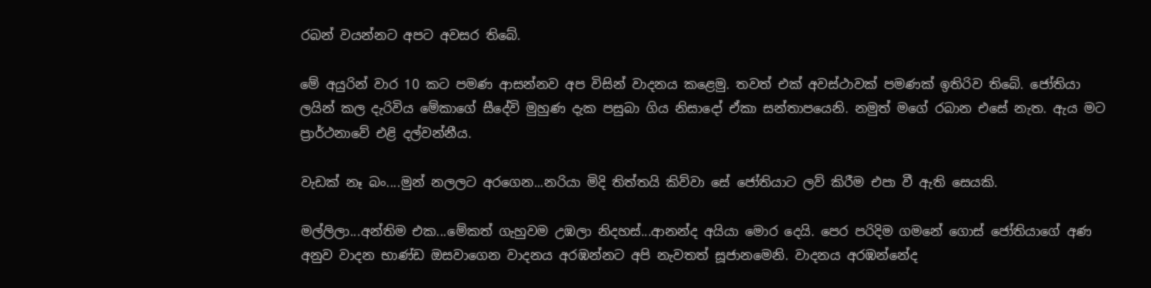රබන් වයන්නට අපට අවසර තිබේ.

මේ අයුරින් වාර 10 කට පමණ ආසන්නව අප විසින් වාදනය කළෙමු. තවත් එක් අවස්ථාවක් පමණක් ඉතිරිව තිබේ. ජෝතියා ලයින් කල දැරිවිය මේකාගේ සීදේවි මුහුණ දැක පසුබා ගිය නිසාදෝ ඒකා සන්තාපයෙනි. නමුත් මගේ රබාන එසේ නැත. ඇය මට ප්‍රාර්ථනාවේ එළි දල්වන්නීය.

වැඩක් නෑ බං....මුන් නලලට අරගෙන...නරියා මිදි තිත්තයි කිව්වා සේ ජෝතියාට ලව් කිරීම එපා වී ඇති සෙයකි.

මල්ලිලා...අන්තිම එක...මේකත් ගැහුවම උඹලා නිදහස්...ආනන්ද අයියා මොර දෙයි. පෙර පරිදිම ගමනේ ගොස් ජෝතියාගේ අණ අනුව වාදන භාණ්ඩ ඔසවාගෙන වාදනය අරඹන්නට අපි නැවතත් සූජානමෙනි. වාදනය අරඹන්නේද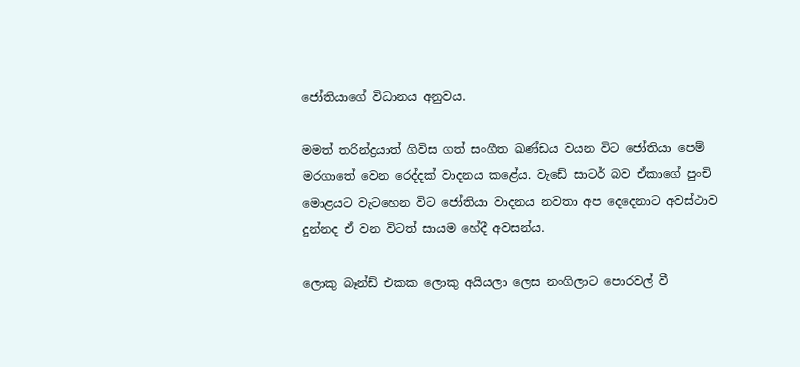ජෝතියාගේ විධානය අනුවය.

මමත් තරින්ද්‍රයාත් ගිවිස ගත් සංගීත ඛණ්ඩය වයන විට ජෝතියා පෙම් මරගාතේ වෙන රෙද්දක් වාදනය කළේය. වැඩේ සාටර් බව ඒකාගේ පුංචි මොළයට වැටහෙන විට ජෝතියා වාදනය නවතා අප දෙදෙනාට අවස්ථාව දුන්නද ඒ වන විටත් සායම හේදී අවසන්ය.

ලොකු බෑන්ඩ් එකක ලොකු අයියලා ලෙස නංගිලාට පොරවල් වී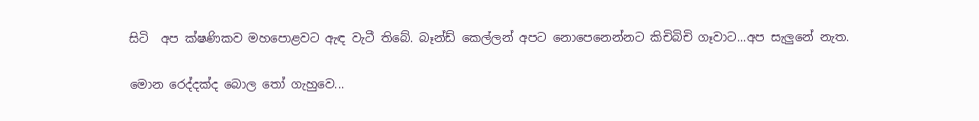සිටි  අප ක්ෂණිකව මහපොළවට ඇඳ වැටී තිබේ. බෑන්ඩ් කෙල්ලන් අපට නොපෙනෙන්නට කිචිබිචි ගෑවාට...අප සැලුනේ නැත.

මොන රෙද්දක්ද බොල තෝ ගැහුවෙ...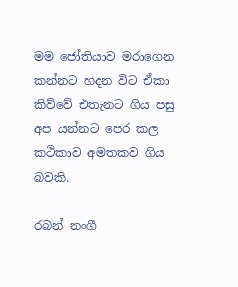මම ජෝතියාව මරාගෙන කන්නට හදන විට ඒකා කිව්වේ එතැනට ගිය පසු අප යන්නට පෙර කල කථිකාව අමතකව ගිය බවකි.

රබන් නංගී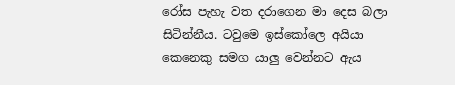රෝස පැහැ වත දරාගෙන මා දෙස බලා සිටින්නීය. ටවුමෙ ඉස්කෝලෙ අයියා කෙනෙකු සමග යාලු වෙන්නට ඇය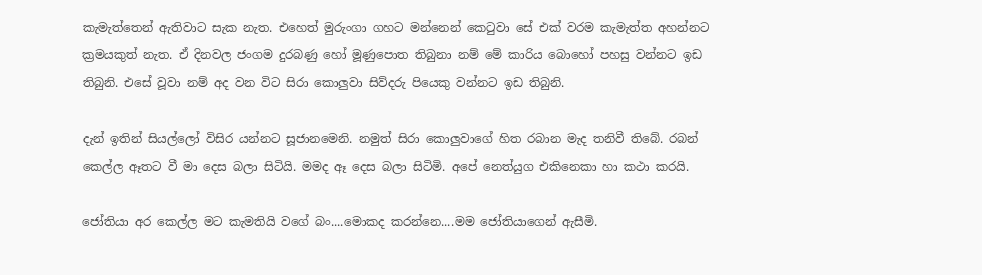කැමැත්තෙන් ඇතිවාට සැක නැත. එහෙත් මුරුංගා ගහට මන්නෙන් කෙටුවා සේ එක් වරම කැමැත්ත අහන්නට ක්‍රමයකුත් නැත. ඒ දිනවල ජංගම දුරබණු හෝ මූණුපොත තිබුනා නම් මේ කාරිය බොහෝ පහසු වන්නට ඉඩ තිබුනි. එසේ වූවා නම් අද වන විට සිරා කොලුවා සිව්දරු පියෙකු වන්නට ඉඩ තිබුනි.

දැන් ඉතින් සියල්ලෝ විසිර යන්නට සූජානමෙනි. නමුත් සිරා කොලුවාගේ හිත රබාන මැද තනිවී තිබේ. රබන් කෙල්ල ඈතට වී මා දෙස බලා සිටියි. මමද ඈ දෙස බලා සිටිමි. අපේ නෙත්යුග එකිනෙකා හා කථා කරයි.

ජෝතියා අර කෙල්ල මට කැමතියි වගේ බං....මොකද කරන්නෙ....මම ජෝතියාගෙන් ඇසීමි.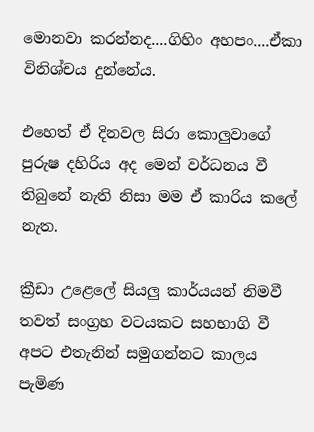මොනවා කරන්නද....ගිහිං අහපං....ඒකා විනිශ්චය දුන්නේය.

එහෙත් ඒ දිනවල සිරා කොලුවාගේ පුරුෂ දහිරිය අද මෙන් වර්ධනය වී තිබුනේ නැති නිසා මම ඒ කාරිය කලේ නැත.

ක්‍රීඩා උළෙලේ සියලු කාර්යයන් නිමවී තවත් සංග්‍රහ වටයකට සහභාගි වී අපට එතැනින් සමුගන්නට කාලය පැමිණ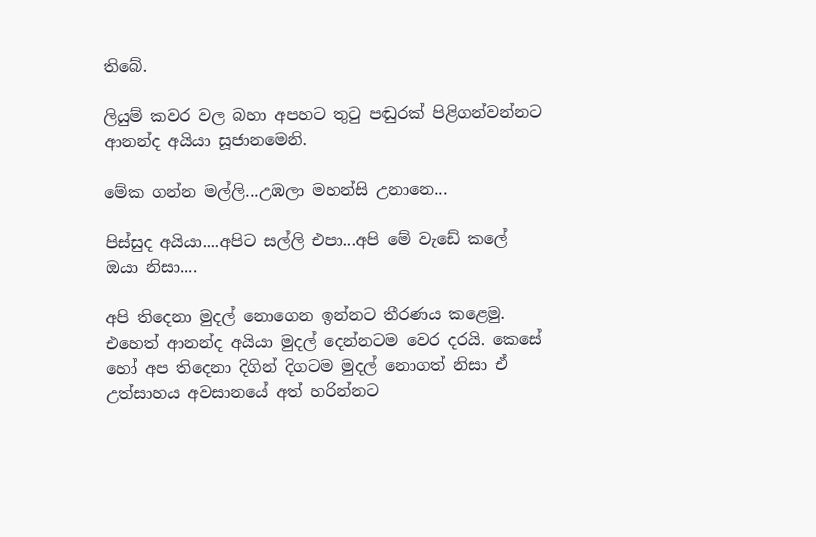තිබේ.

ලියුම් කවර වල බහා අපහට තුටු පඬුරක් පිළිගන්වන්නට ආනන්ද අයියා සූජානමෙනි.

මේක ගන්න මල්ලි...උඹලා මහන්සි උනානෙ...

පිස්සුද අයියා....අපිට සල්ලි එපා...අපි මේ වැඩේ කලේ ඔයා නිසා....

අපි තිදෙනා මුදල් නොගෙන ඉන්නට තීරණය කළෙමු. එහෙත් ආනන්ද අයියා මුදල් දෙන්නටම වෙර දරයි. කෙසේ හෝ අප තිදෙනා දිගින් දිගටම මුදල් නොගත් නිසා ඒ උත්සාහය අවසානයේ අත් හරින්නට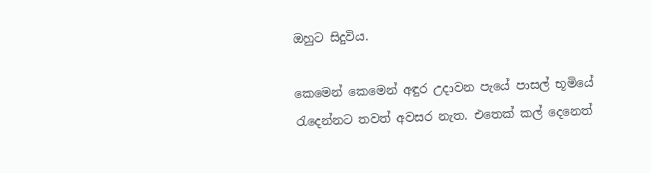ඔහුට සිදුවිය.

කෙමෙන් කෙමෙන් අඳුර උදාවන පැයේ පාසල් භූමියේ රැදෙන්නට තවත් අවසර නැත. එතෙක් කල් දෙනෙත්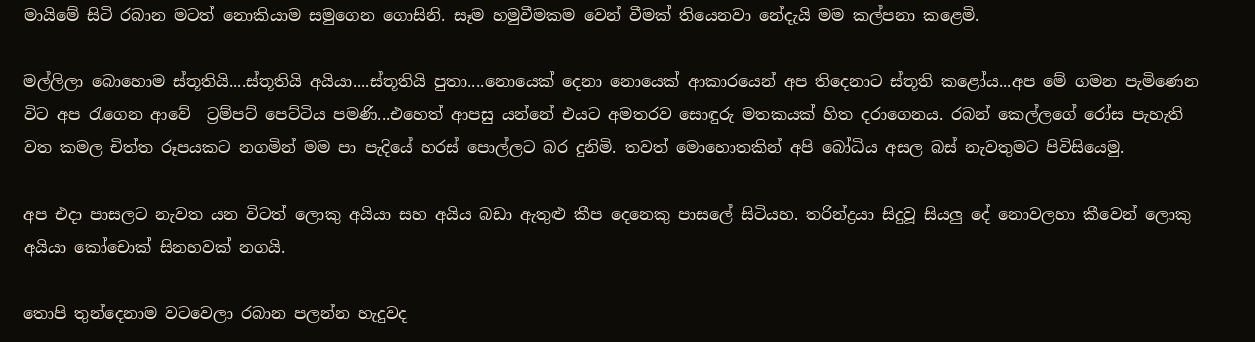මායිමේ සිටි රබාන මටත් නොකියාම සමුගෙන ගොසිනි. සෑම හමුවීමකම වෙන් වීමක් තියෙනවා නේදැයි මම කල්පනා කළෙමි.

මල්ලිලා බොහොම ස්තූතියි....ස්තූතියි අයියා....ස්තූතියි පුතා....නොයෙක් දෙනා නොයෙක් ආකාරයෙන් අප තිදෙනාට ස්තූති කළෝය...අප මේ ගමන පැමිණෙන විට අප රැගෙන ආවේ  ට්‍රම්පට් පෙට්ටිය පමණි...එහෙත් ආපසු යන්නේ එයට අමතරව සොඳුරු මතකයක් හිත දරාගෙනය. රබන් කෙල්ලගේ රෝස පැහැති වත කමල චිත්ත රූපයකට නගමින් මම පා පැදියේ හරස් පොල්ලට බර දුනිමි. තවත් මොහොතකින් අපි බෝධිය අසල බස් නැවතුමට පිවිසියෙමු.

අප එදා පාසලට නැවත යන විටත් ලොකු අයියා සහ අයිය බඩා ඇතුළු කීප දෙනෙකු පාසලේ සිටියහ. තරින්ද්‍රයා සිදුවූ සියලු දේ නොවලහා කීවෙන් ලොකු අයියා කෝචොක් සිනහවක් නගයි.

තොපි තුන්දෙනාම වටවෙලා රබාන පලන්න හැදුවද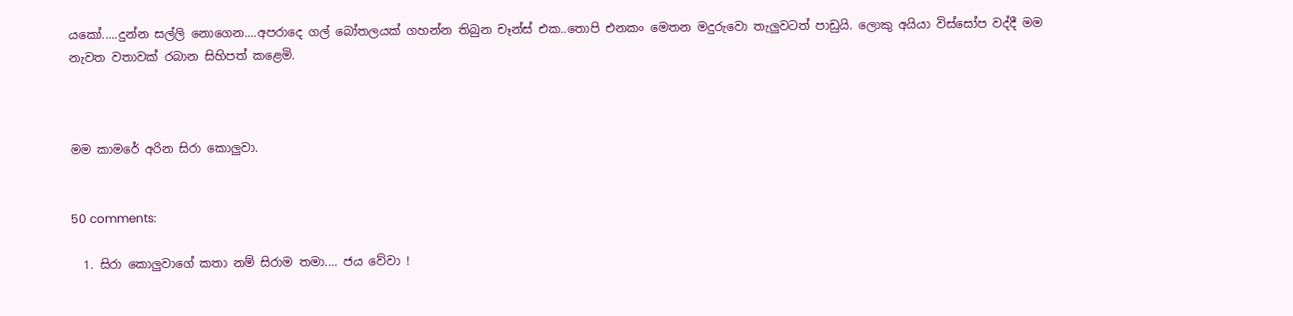යකෝ.....දුන්න සල්ලි නොගෙන....අපරාදෙ ගල් බෝතලයක් ගහන්න තිබුන චෑන්ස් එක..තොපි එනකං මෙතන මදුරුවො තැලුවටත් පාඩුයි. ලොකු අයියා විස්සෝප වද්දී මම නැවත වතාවක් රබාන සිහිපත් කළෙමි.



මම කාමරේ අරින සිරා කොලුවා.


50 comments:

  1. සිරා කොලුවාගේ කතා නම් සිරාම තමා.... ජය වේවා !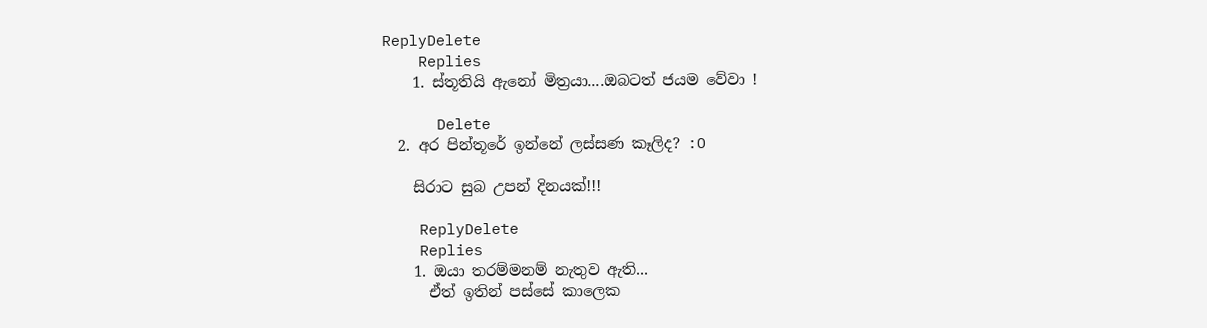ReplyDelete
    Replies
    1. ස්තූතියි ඇනෝ මිත්‍රයා....ඔබටත් ජයම වේවා !

      Delete
  2. අර පින්තූරේ ඉන්නේ ලස්සණ කෑලිද? :O

    සිරාට සුබ උපන් දිනයක්!!!

    ReplyDelete
    Replies
    1. ඔයා තරම්මනම් නැතුව ඇති...
      ඒත් ඉතින් පස්සේ කාලෙක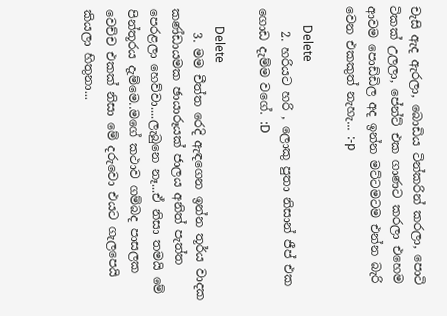චැසි ඇද ඇරලා, බොඩිය ටින්කරින් කරලා, පොටි ටිකක් උලලා, පේන්ට් එක ගාණට කරලා එහෙම ආවම පොඩ්ඩිල අද ඉන්න මට්ටමටම එන්න බැරි වෙන එකකුත් නැහැ... :-p

      Delete
    2. හරියට හරි , ලොකු පුතා නිසාන් ජීප් එක ගොඩ දැම්ම වගේ. :D

      Delete
    3. මම චීත්ත රෙදි ඇඳගෙන ඉන්න තූර්ය වාදක කණ්ඩායමක ඡායාරූයක් ජාලය අනිත් පැත්ත පෙරළලා හෙව්වා....ලැබුනෙ නෑ...ඒ නිසා තමයි මේ පින්තූරය දැම්මෙ..මගේ කථාව ගම්බද පාසලක වෙච්ච එකක් නිසා මේ දරුවො එයට ගැලපෙයි කියලා හිතුනා...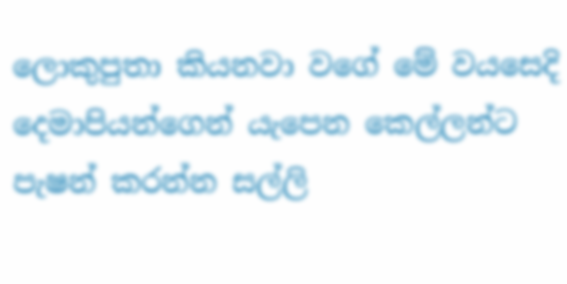ලොකුපුතා කියනවා වගේ මේ වයසෙදි දෙමාපියන්ගෙන් යැපෙන කෙල්ලන්ට පැෂන් කරන්න සල්ලි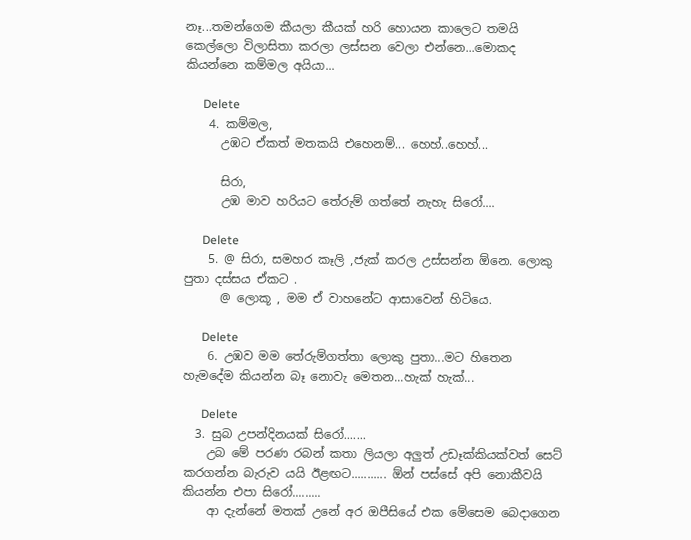නෑ...තමන්ගෙම කීයලා කීයක් හරි හොයන කාලෙට තමයි කෙල්ලො විලාසිතා කරලා ලස්සන වෙලා එන්නෙ...මොකද කියන්නෙ කම්මල අයියා...

      Delete
    4. කම්මල,
      උඹට ඒකත් මතකයි එහෙනම්... හෙහ්..හෙහ්...

      සිරා,
      උඹ මාව හරියට තේරුම් ගත්තේ නැහැ සිරෝ....

      Delete
    5. @ සිරා, සමහර කෑලි ,ජැක් කරල උස්සන්න ඕනෙ. ලොකු පුතා දස්සය ඒකට .
      @ ලොකූ , මම ඒ වාහනේට ආසාවෙන් හිටියෙ.

      Delete
    6. උඹව මම තේරුම්ගත්තා ලොකු පුතා...මට හිතෙන හැමදේම කියන්න බෑ නොවැ මෙතන...හැක් හැක්...

      Delete
  3. සුබ උපන්දිනයක් සිරෝ.......
    උබ මේ පරණ රබන් කතා ලියලා අලුත් උඩෑක්කියක්වත් සෙට් කරගන්න බැරුව යයි ඊළඟට........... ඕන් පස්සේ අපි නොකීවයි කියන්න එපා සිරෝ.........
    ආ දැන්නේ මතක් උනේ අර ඔපීසියේ එක මේසෙම බෙදාගෙන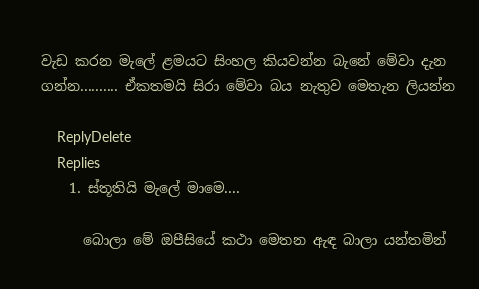වැඩ කරන මැලේ ළමයට සිංහල කියවන්න බැනේ මේවා දැන ගන්න.......... ඒකතමයි සිරා මේවා බය නැතුව මෙතැන ලියන්න

    ReplyDelete
    Replies
    1. ස්තූතියි මැලේ මාමෙ....

      බොලා මේ ඔපීසියේ කථා මෙතන ඇඳ බාලා යන්තමින්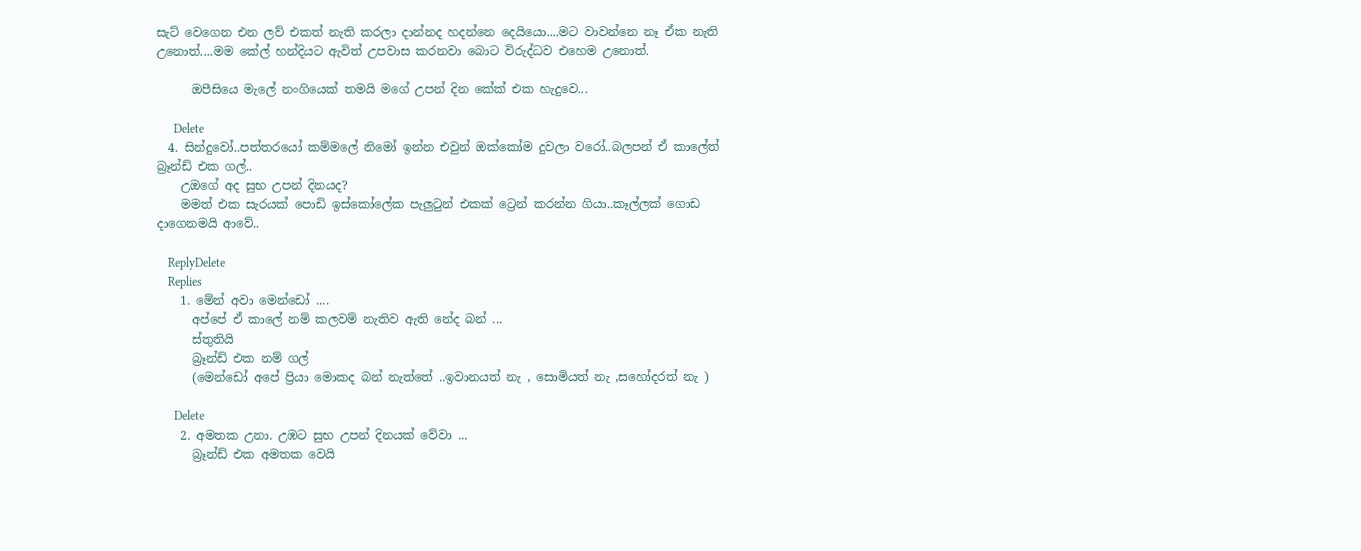සැට් වෙගෙන එන ලව් එකත් නැති කරලා දාන්නද හදන්නෙ දෙයියො....මට වාවන්නෙ නෑ ඒක නැති උනොත්....මම කේල් හන්දියට ඇවිත් උපවාස කරනවා බොට විරුද්ධව එහෙම උනොත්.

      ඔපීසියෙ මැලේ නංගියෙක් තමයි මගේ උපන් දින කේක් එක හැදුවෙ...

      Delete
  4. සින්දුවෝ..පත්තරයෝ කම්මලේ නිමෝ ඉන්න එවුන් ඔක්කෝම දුවලා වරෝ..බලපන් ඒ කාලේත් බ්‍රෑන්ඩ් එක ගල්..
    උඔගේ අද සුභ උපන් දිනයද?
    මමත් එක සැරයක් පොඩි ඉස්කෝලේක පැලුටුන් එකක් ට්‍රෙන් කරන්න ගියා..කෑල්ලක් ගොඩ දාගෙනමයි ආවේ..

    ReplyDelete
    Replies
    1. මේන් අවා මෙන්ඩෝ ....
      අප්පේ ඒ කාලේ නම් කලවම් නැතිව ඇති නේද බන් ...
      ස්තුතියි
      බ්‍රෑන්ඩ් එක නම් ගල්
      (මෙන්ඩෝ අපේ ප්‍රියා මොකද බන් නැත්තේ ..ඉවානයත් නැ , සොමියත් නැ ,සහෝදරත් නැ )

      Delete
    2. අමතක උනා. උඹට සුභ උපන් දිනයක් වේවා ...
      බ්‍රෑන්ඩ් එක අමතක වෙයි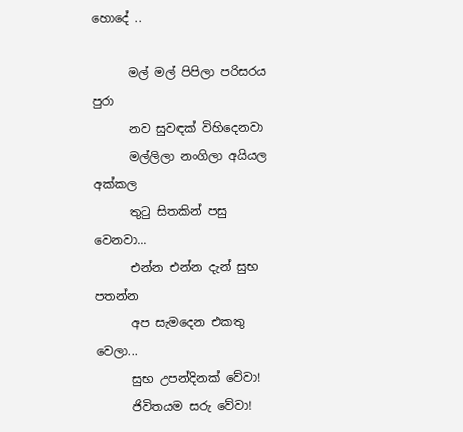හොදේ ..

      මල් මල් පිපිලා පරිසරය පුරා
      නව සුවඳක් විහිදෙනවා
      මල්ලිලා නංගිලා අයියල අක්කල
      තුටු සිතකින් පසු වෙනවා...
      එන්න එන්න දැන් සුභ පතන්න
      අප සැමදෙන එකතු වෙලා...
      සුභ උපන්දිනක් වේවා!
      ජිවිතයම සරු වේවා!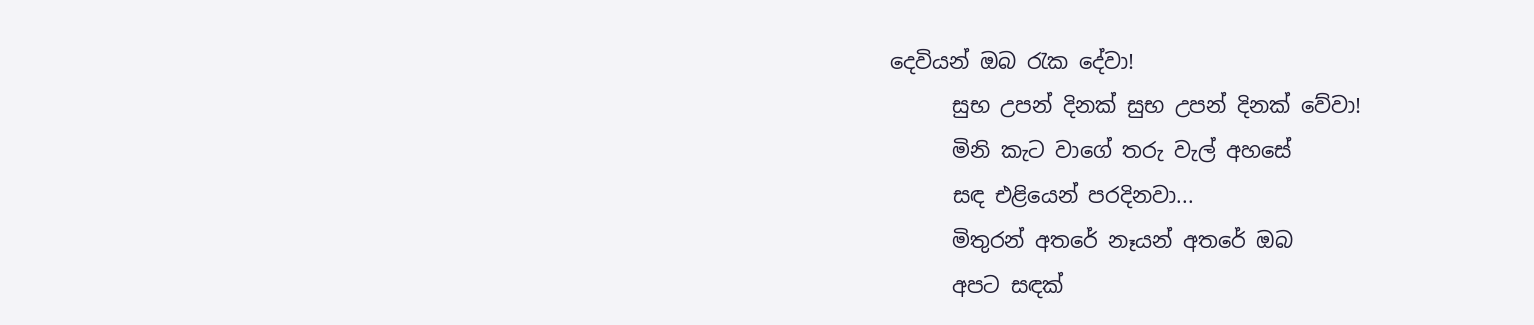දෙවියන් ඔබ රැක දේවා!
      සුභ උපන් දිනක් සුභ උපන් දිනක් වේවා!
      මිනි කැට වාගේ තරු වැල් අහසේ
      සඳ එළියෙන් පරදිනවා...
      මිතුරන් අතරේ නෑයන් අතරේ ඔබ
      අපට සඳක්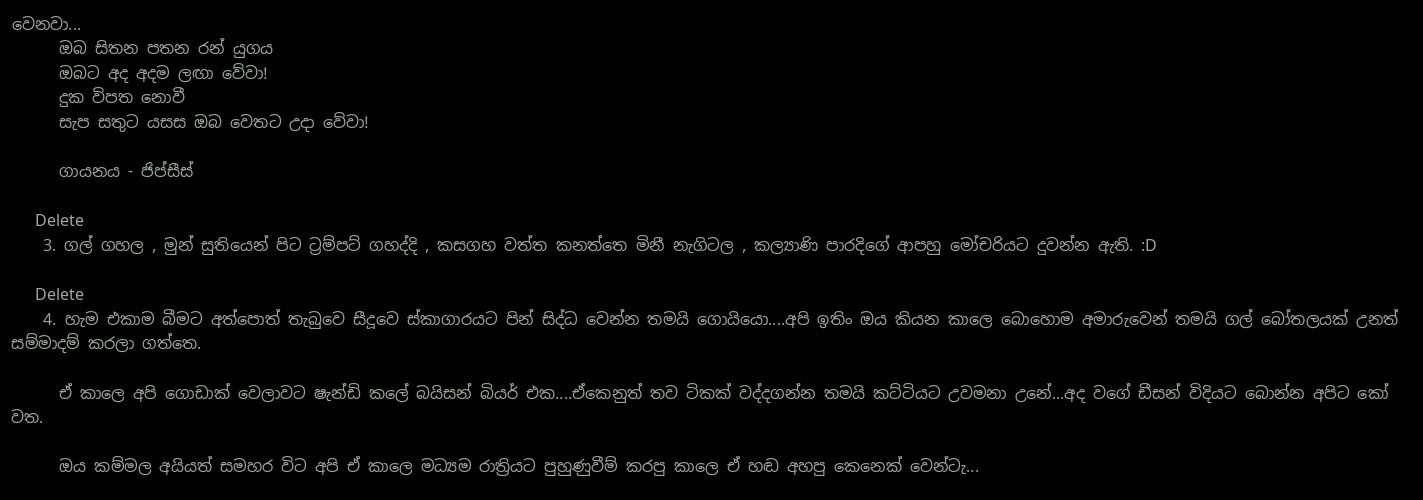වෙනවා...
      ඔබ සිතන පතන රන් යුගය
      ඔබට අද අදම ලඟා වේවා!
      දුක විපත නොවී
      සැප සතුට යසස ඔබ වෙතට උදා වේවා!

      ගායනය - ජිප්සීස්

      Delete
    3. ගල් ගහල , මුන් සුතියෙන් පිට ට්‍රම්පට් ගහද්දි , කසගහ වත්ත කනත්තෙ මිනී නැගිටල , කල්‍යාණි පාරදිගේ ආපහු මෝචරියට දුවන්න ඇති. :D

      Delete
    4. හැම එකාම බීමට අත්පොත් තැබුවෙ සීදූවෙ ස්කාගාරයට පින් සිද්ධ වෙන්න තමයි ගොයියො....අපි ඉතිං ඔය කියන කාලෙ බොහොම අමාරුවෙන් තමයි ගල් බෝතලයක් උනත් සම්මාදම් කරලා ගත්තෙ.

      ඒ කාලෙ අපි ගොඩාක් වෙලාවට ෂැන්ඩි කලේ බයිසන් බියර් එක....ඒකෙනුත් තව ටිකක් වද්දගන්න තමයි කට්ටියට උවමනා උනේ...අද වගේ ඩීසන් විදියට බොන්න අපිට කෝ වත.

      ඔය කම්මල අයියත් සමහර විට අපි ඒ කාලෙ මධ්‍යම රාත්‍රියට පුහුණුවීම් කරපු කාලෙ ඒ හඬ අහපු කෙනෙක් වෙන්ටැ...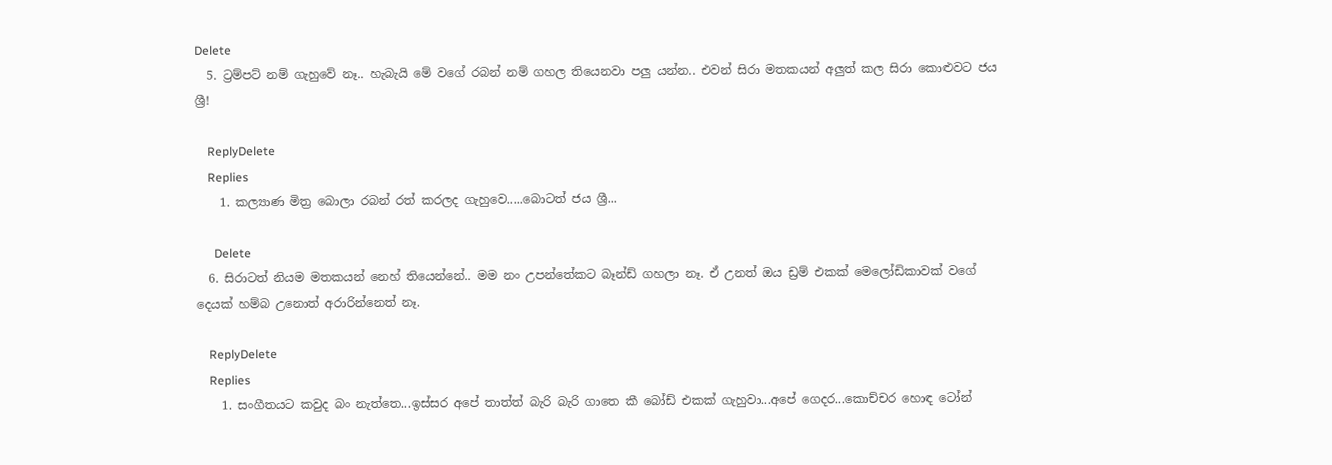Delete
  5. ට්‍රම්පට් නම් ගැහුවේ නෑ.. හැබැයි මේ වගේ රබන් නම් ගහල තියෙනවා පලු යන්න.. එවන් සිරා මතකයන් අලුත් කල සිරා කොළුවට ජය ශ්‍රී!

    ReplyDelete
    Replies
    1. කල්‍යාණ මිත්‍ර බොලා රබන් රත් කරලද ගැහුවෙ.....බොටත් ජය ශ්‍රී...

      Delete
  6. සිරාටත් නියම මතකයන් නෙහ් තියෙන්නේ.. මම නං උපන්තේකට බෑන්ඩ් ගහලා නෑ. ඒ උනත් ඔය ඩ්‍රම් එකක් මෙලෝඩිකාවක් වගේ දෙයක් හම්බ උනොත් අරාරින්නෙත් නෑ.

    ReplyDelete
    Replies
    1. සංගීතයට කවුද බං නැත්තෙ...ඉස්සර අපේ තාත්ත් බැරි බැරි ගාතෙ කී බෝඩ් එකක් ගැහුවා...අපේ ගෙදර...කොච්චර හොඳ ටෝන්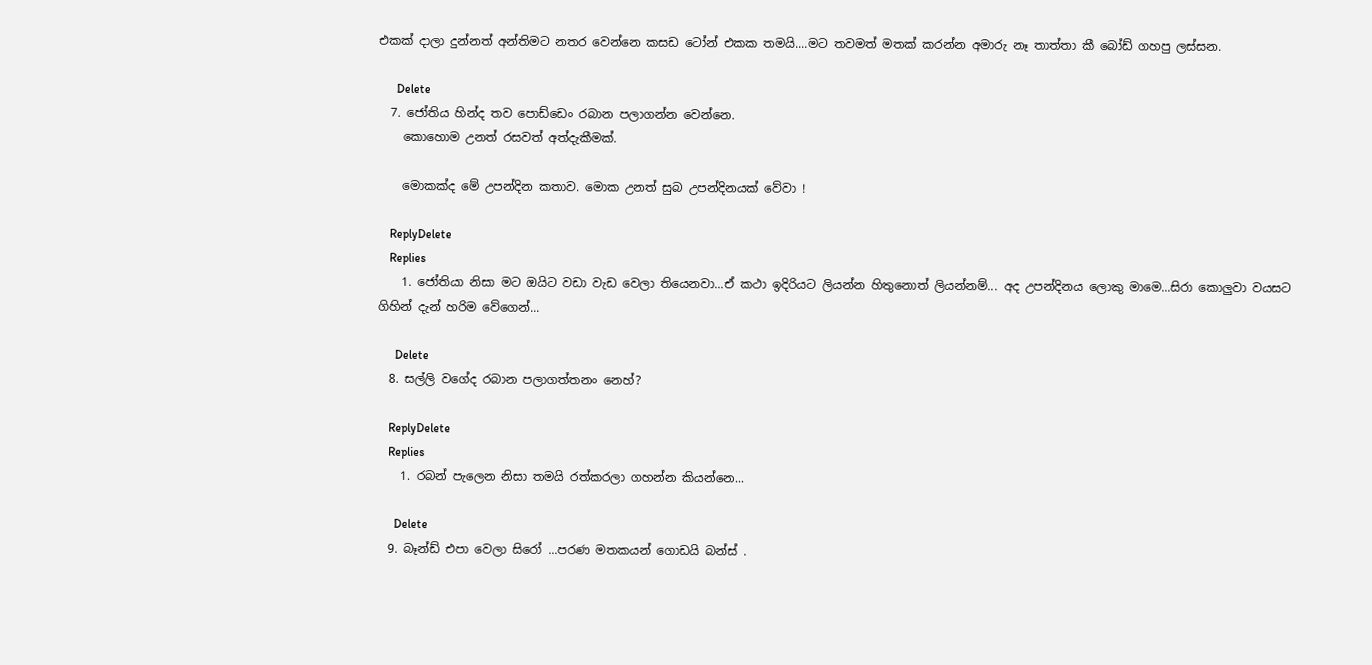එකක් දාලා දුන්නත් අන්තිමට නතර වෙන්නෙ කසඩ ටෝන් එකක තමයි....මට තවමත් මතක් කරන්න අමාරු නෑ තාත්තා කී බෝඩ් ගහපු ලස්සන.

      Delete
  7. ජෝතිය හින්ද තව පොඩ්ඩෙං රබාන පලාගන්න වෙන්නෙ.
    කොහොම උනත් රසවත් අත්දැකීමක්.

    මොකක්ද මේ උපන්දින කතාව. මොක උනත් සුබ උපන්දිනයක් වේවා !

    ReplyDelete
    Replies
    1. ජෝතියා නිසා මට ඔයිට වඩා වැඩ වෙලා තියෙනවා...ඒ කථා ඉදිරියට ලියන්න හිතුනොත් ලියන්නම්... අද උපන්දිනය ලොකු මාමෙ...සිරා කොලුවා වයසට ගිහින් දැන් හරිම වේගෙන්...

      Delete
  8. සල්ලි වගේද රබාන පලාගත්තනං නෙහ්?

    ReplyDelete
    Replies
    1. රබන් පැලෙන නිසා තමයි රත්කරලා ගහන්න කියන්නෙ...

      Delete
  9. බෑන්ඩ් එපා වෙලා සිරෝ ...පරණ මතකයන් ගොඩයි බන්ස් .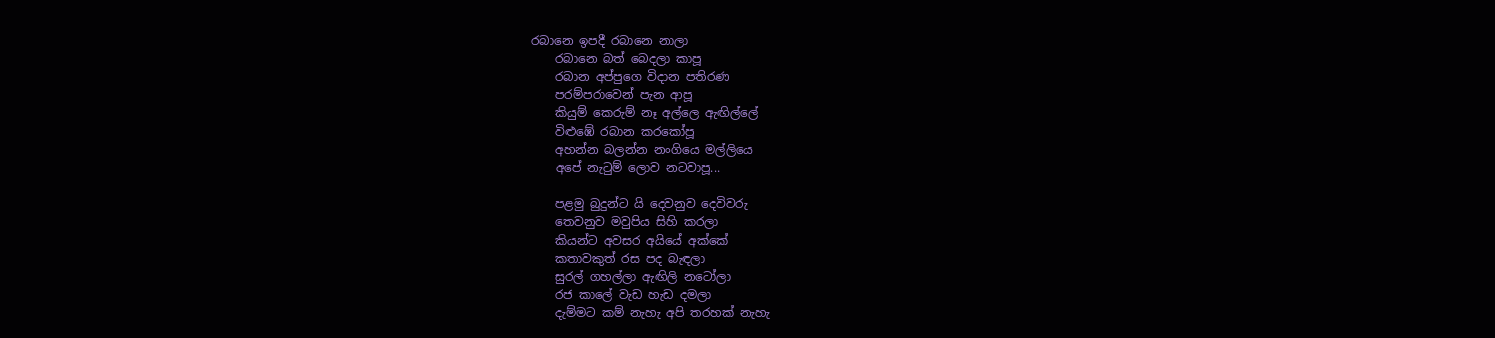රබානෙ ඉපදී රබානෙ නාලා
    රබානෙ බත් බෙදලා කාපූ
    රබාන අප්පුගෙ විදාන පතිරණ
    පරම්පරාවෙන් පැන ආපූ
    කියුම් කෙරුම් නෑ අල්ලෙ ඇඟිල්ලේ
    විළුඹේ රබාන කරකෝපූ
    අහන්න බලන්න නංගියෙ මල්ලියෙ
    අපේ නැටුම් ලොව නටවාපූ...

    පළමු බුදුන්ට යි දෙවනුව දෙවිවරු
    තෙවනුව මවුපිය සිහි කරලා
    කියන්ට අවසර අයියේ අක්කේ
    කතාවකුත් රස පද බැඳලා
    සුරල් ගහල්ලා ඇඟිලි නටෝලා
    රජ කාලේ වැඩ හැඩ දමලා
    දැම්මට කම් නැහැ අපි තරහක් නැහැ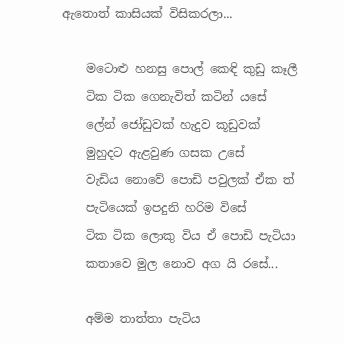ඇතොත් කාසියක් විසිකරලා...

    මටොළු හනසු පොල් කෙඳි කුඩු කෑලී
    ටික ටික ගෙනැවිත් කටින් යසේ
    ලේන් ජෝඩුවක් හැදුව කූඩුවක්
    මුහුදට ඇළවුණ ගසක උසේ
    වැඩිය නොවේ පොඩි පවුලක් ඒක ත්
    පැටියෙක් ඉපදුනි හරිම විසේ
    ටික ටික ලොකු විය ඒ පොඩි පැටියා
    කතාවෙ මුල නොව අග යි රසේ...

    අම්ම තාත්තා පැටිය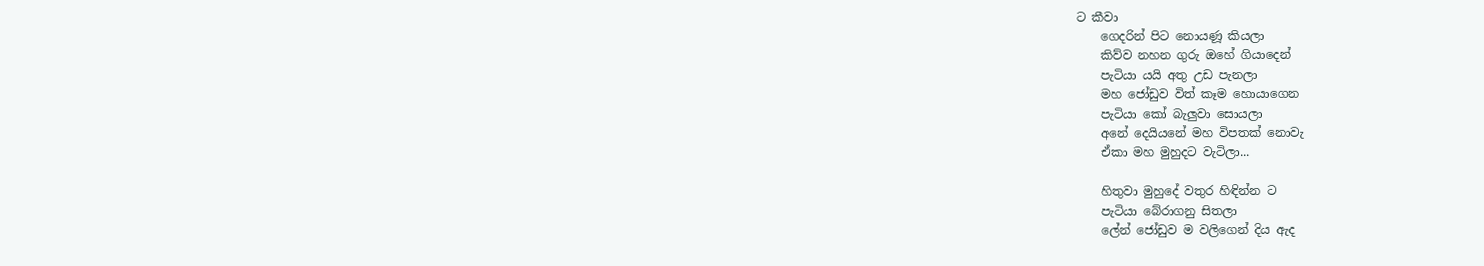ට කීවා
    ගෙදරින් පිට නොයණූ කියලා
    කිව්ව නහන ගුරු ඔහේ ගියාදෙන්
    පැටියා යයි අතු උඩ පැනලා
    මහ ජෝඩුව විත් කෑම හොයාගෙන
    පැටියා කෝ බැලුවා සොයලා
    අනේ දෙයියනේ මහ විපතක් නොවැ
    ඒකා මහ මුහුදට වැටිලා...

    හිතුවා මුහුදේ වතුර හිඳින්න ට
    පැටියා බේරාගනු සිතලා
    ලේන් ජෝඩුව ම වලිගෙන් දිය ඇද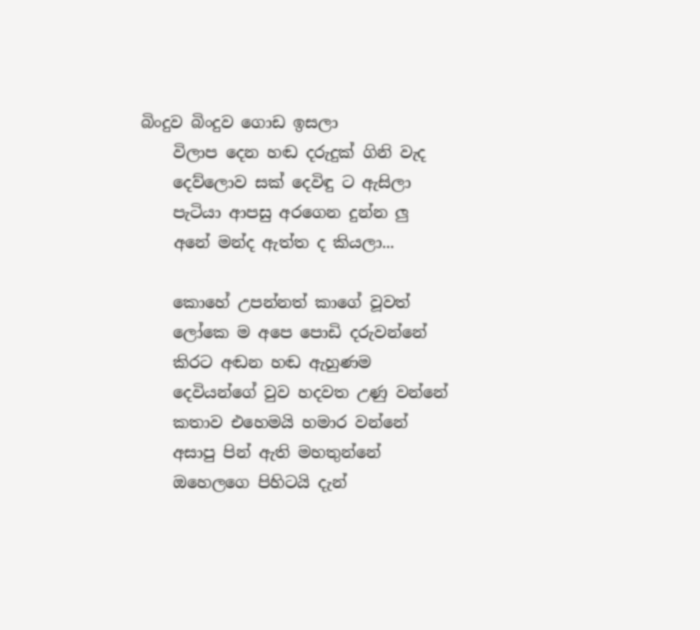බිංදුව බිංදුව ගොඩ ඉසලා
    විලාප දෙන හඬ දරුදුක් ගිනි වැද
    දෙව්ලොව සක් දෙවිඳු ට ඇසිලා
    පැටියා ආපසු අරගෙන දුන්න ලු
    අනේ මන්ද ඇත්ත ද කියලා...

    කොහේ උපන්නත් කාගේ වූවත්
    ලෝකෙ ම අපෙ පොඩි දරුවන්නේ
    කිරට අඬන හඬ ඇහුණම
    දෙවියන්ගේ වුව හදවත උණු වන්නේ
    කතාව එහෙමයි හමාර වන්නේ
    අසාපු පින් ඇති මහතුන්නේ
    ඔහෙලගෙ පිහිටයි දැන්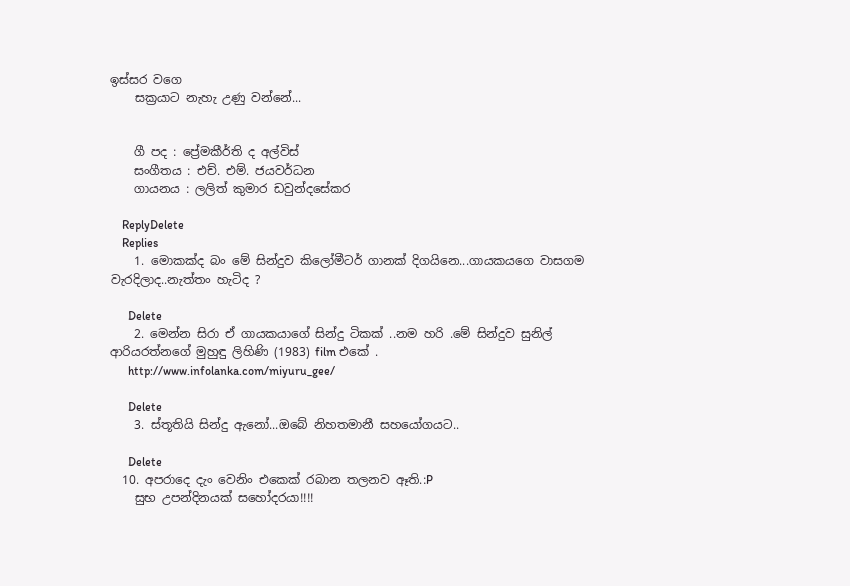ඉස්සර වගෙ
    සක්‍රයාට නැහැ උණු වන්නේ...


    ගී පද : ප්‍රේමකීර්ති ද අල්විස්
    සංගීතය : එච්. එම්. ජයවර්ධන
    ගායනය : ලලිත් කුමාර ඩවුන්දසේකර

    ReplyDelete
    Replies
    1. මොකක්ද බං මේ සින්දුව කිලෝමීටර් ගානක් දිගයිනෙ...ගායකයගෙ වාසගම වැරදිලාද..නැත්තං හැටිද ?

      Delete
    2. මෙන්න සිරා ඒ ගායකයාගේ සින්දු ටිකක් ..නම හරි .මේ සින්දුව සුනිල් ආරියරත්නගේ මුහුඳු ලිහිණි (1983) film එකේ .
      http://www.infolanka.com/miyuru_gee/

      Delete
    3. ස්තූතියි සින්දු ඇනෝ...ඔබේ නිහතමානී සහයෝගයට..

      Delete
  10. අපරාදෙ දැං වෙනිං එකෙක් රබාන තලනව ඈති.:P
    සුභ උපන්දිනයක් සහෝදරයා!!!!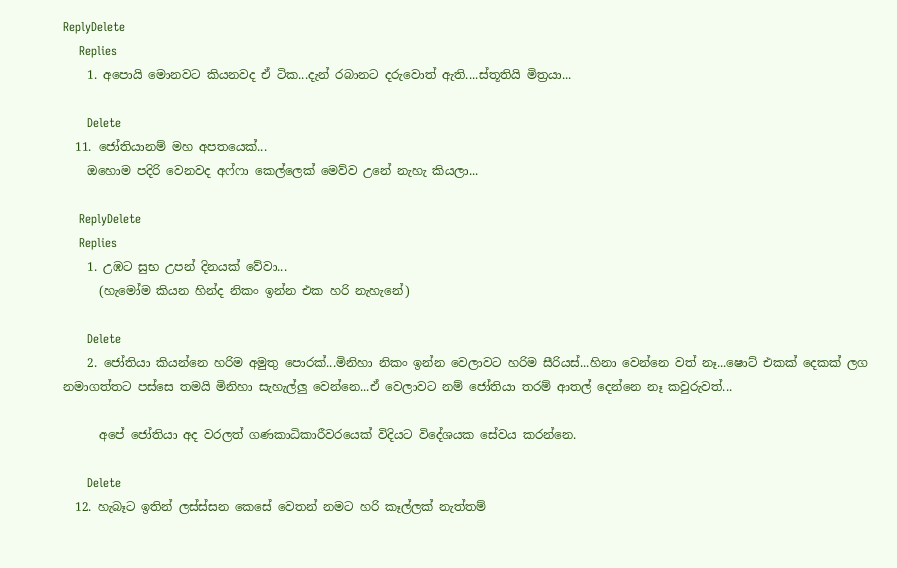ReplyDelete
    Replies
    1. අපොයි මොනවට කියනවද ඒ ටික...දැන් රබානට දරුවොත් ඇති....ස්තූතියි මිත්‍රයා...

      Delete
  11. ජෝතියානම් මහ අපතයෙක්...
    ඔහොම පදිරි වෙනවද අෆ්ෆා කෙල්ලෙක් මෙව්ව උනේ නැහැ කියලා...

    ReplyDelete
    Replies
    1. උඹට සුභ උපන් දිනයක් වේවා...
      (හැමෝම කියන හින්ද නිකං ඉන්න එක හරි නැහැනේ)

      Delete
    2. ජෝතියා කියන්නෙ හරිම අමුතු පොරක්...මිනිහා නිකං ඉන්න වෙලාවට හරිම සීරියස්...හිනා වෙන්නෙ වත් නෑ...ෂොට් එකක් දෙකක් ලග නමාගත්තට පස්සෙ තමයි මිනිහා සැහැල්ලු වෙන්නෙ...ඒ වෙලාවට නම් ජෝතියා තරම් ආතල් දෙන්නෙ නෑ කවුරුවත්...

      අපේ ජෝතියා අද වරලත් ගණකාධිකාරීවරයෙක් විදියට විදේශයක සේවය කරන්නෙ.

      Delete
  12. හැබෑට ඉතින් ලස්ස්සන කෙසේ වෙතන් නමට හරි කෑල්ලක් නැත්තම්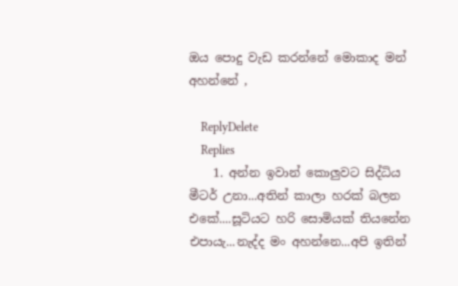ඔය පොදු වැඩ කරන්නේ මොකාද මන් අහන්නේ ,

    ReplyDelete
    Replies
    1. අන්න ඉවාන් කොලුවට සිද්ධිය මීටර් උනා...අතින් කාලා හරක් බලන එකේ....සූටියට හරි සොමියක් තියනේන එපායැ...නැද්ද මං අහන්නෙ...අපි ඉතින්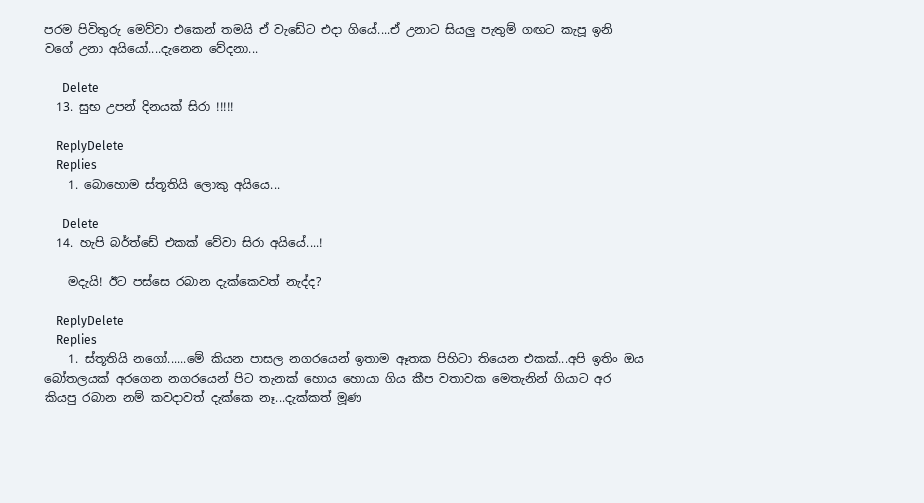පරම පිවිතුරු මෙව්වා එකෙන් තමයි ඒ වැඩේට එදා ගියේ....ඒ උනාට සියලු පැතුම් ගඟට කැපූ ඉනි වගේ උනා අයියෝ....දැනෙන වේදනා...

      Delete
  13. සුභ උපන් දිනයක් සිරා !!!!!

    ReplyDelete
    Replies
    1. බොහොම ස්තූතියි ලොකු අයියෙ...

      Delete
  14. හැපි බර්ත්ඩේ එකක් වේවා සිරා අයියේ....!

    මදැයි! ඊට පස්සෙ රබාන දැක්කෙවත් නැද්ද?

    ReplyDelete
    Replies
    1. ස්තූතියි නගෝ......මේ කියන පාසල නගරයෙන් ඉතාම ඈතක පිහිටා තියෙන එකක්...අපි ඉතිං ඔය බෝතලයක් අරගෙන නගරයෙන් පිට තැනක් හොය හොයා ගිය කීප වතාවක මෙතැනින් ගියාට අර කියපු රබාන නම් කවදාවත් දැක්කෙ නෑ...දැක්කත් මූණ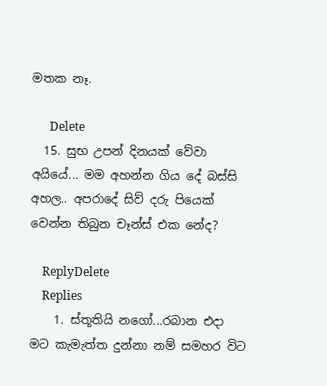මතක නෑ.

      Delete
  15. සුභ උපන් දිනයක් වේවා අයියේ... මම අහන්න ගිය දේ බස්සි අහල.. අපරාදේ සිව් දරු පියෙක් වෙන්න තිබුන චෑන්ස් එක නේද?

    ReplyDelete
    Replies
    1. ස්තූතියි නගෝ...රබාන එදා මට කැමැත්ත දුන්නා නම් සමහර විට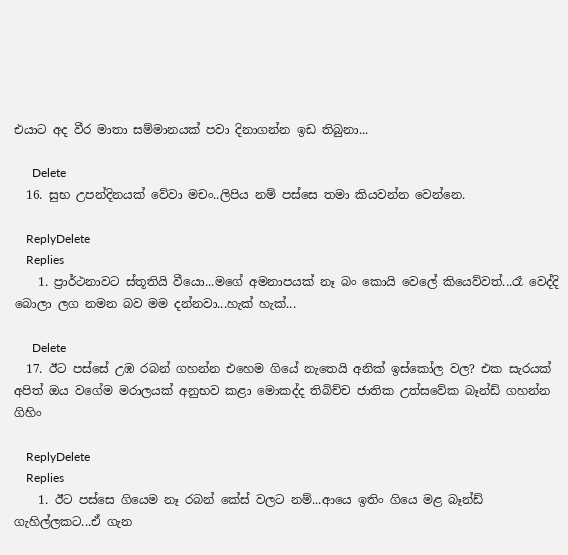එයාට අද වීර මාතා සම්මානයක් පවා දිනාගන්න ඉඩ තිබුනා...

      Delete
  16. සුභ උපන්දිනයක් වේවා මචං..ලිපිය නම් පස්සෙ තමා කියවන්න වෙන්නෙ.

    ReplyDelete
    Replies
    1. ප්‍රාර්ථනාවට ස්තූතියි වීයො...මගේ අමනාපයක් නෑ බං කොයි වෙලේ කියෙව්වත්...රෑ වෙද්දි බොලා ලග නමන බව මම දන්නවා...හැක් හැක්...

      Delete
  17. ඊට පස්සේ උඹ රබන් ගහන්න එහෙම ගියේ නැතෙයි අනික් ඉස්කෝල වල? එක සැරයක් අපිත් ඔය වගේම මරාලයක් අනුභව කළා මොකද්ද තිබිච්ච ජාතික උත්සවේක බෑන්ඩ් ගහන්න ගිහිං

    ReplyDelete
    Replies
    1. ඊට පස්සෙ ගියෙම නෑ රබන් කේස් වලට නම්...ආයෙ ඉතිං ගියෙ මළ බෑන්ඩ් ගැහිල්ලකට...ඒ ගැන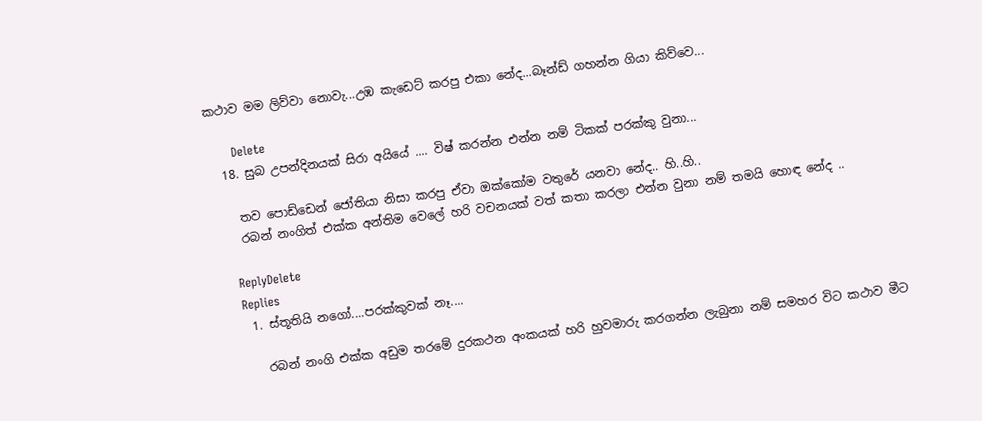කථාව මම ලිව්වා නොවැ...උඹ කැඩෙට් කරපු එකා නේද...බෑන්ඩ් ගහන්න ගියා කිව්වෙ...

      Delete
  18. සුබ උපන්දිනයක් සිරා අයියේ .... විෂ් කරන්න එන්න නම් ටිකක් පරක්කු වුනා...

    තව පොඩ්ඩෙන් ජෝතියා නිසා කරපු ඒවා ඔක්කෝම වතුරේ යනවා නේද.. හි..හි..
    රබන් නංගිත් එක්ක අන්තිම වෙලේ හරි වචනයක් වත් කතා කරලා එන්න වුනා නම් තමයි හොඳ නේද ..

    ReplyDelete
    Replies
    1. ස්තූතියි නගෝ....පරක්කුවක් නෑ....

      රබන් නංගි එක්ක අඩුම තරමේ දුරකථන අංකයක් හරි හුවමාරු කරගන්න ලැබුනා නම් සමහර විට කථාව මීට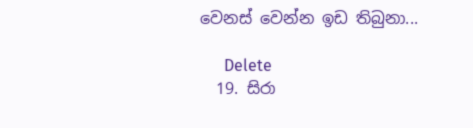වෙනස් වෙන්න ඉඩ තිබුනා...

      Delete
  19. සිරා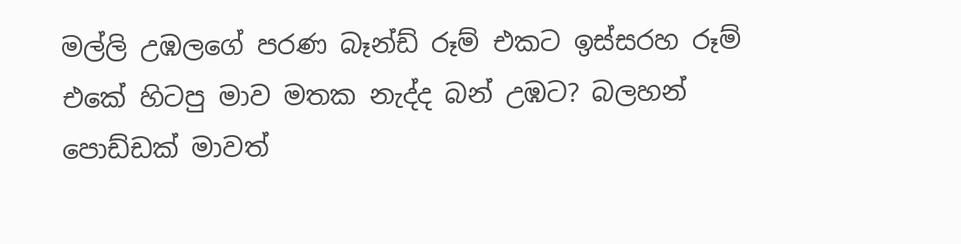මල්ලි උඹලගේ පරණ බෑන්ඩ් රූම් එකට ඉස්සරහ රූම් එකේ හිටපු මාව මතක නැද්ද බන් උඹට? බලහන් පොඩ්ඩක් මාවත්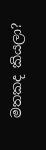මතකද කියලා?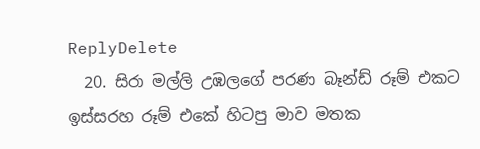ReplyDelete
  20. සිරා මල්ලි උඹලගේ පරණ බෑන්ඩ් රූම් එකට ඉස්සරහ රූම් එකේ හිටපු මාව මතක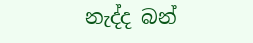නැද්ද බන්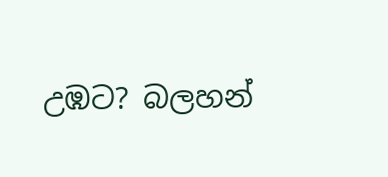උඹට? බලහන්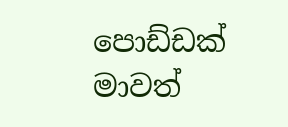පොඩ්ඩක් මාවත්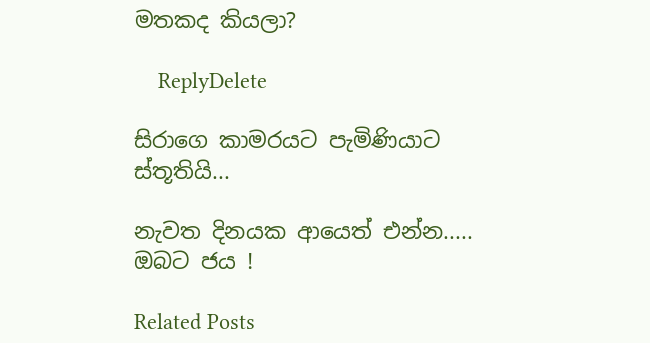මතකද කියලා?

    ReplyDelete

සිරාගෙ කාමරයට පැමිණියාට ස්තූතියි...

නැවත දිනයක ආයෙත් එන්න..... ඔබට ජය !

Related Posts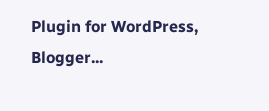Plugin for WordPress, Blogger...